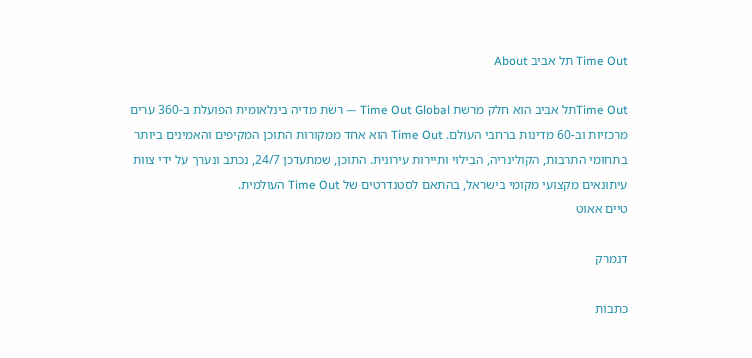Time Out תל אביב About

Time Outתל אביב הוא חלק מרשת Time Out Global — רשת מדיה בינלאומית הפועלת ב-360 ערים מרכזיות וב-60 מדינות ברחבי העולם. Time Out הוא אחד ממקורות התוכן המקיפים והאמינים ביותר בתחומי התרבות, הקולינריה, הבילוי ותיירות עירונית. התוכן, שמתעדכן 24/7, נכתב ונערך על ידי צוות עיתונאים מקצועי מקומי בישראל, בהתאם לסטנדרטים של Time Out העולמית.
טיים אאוט

דנמרק

כתבות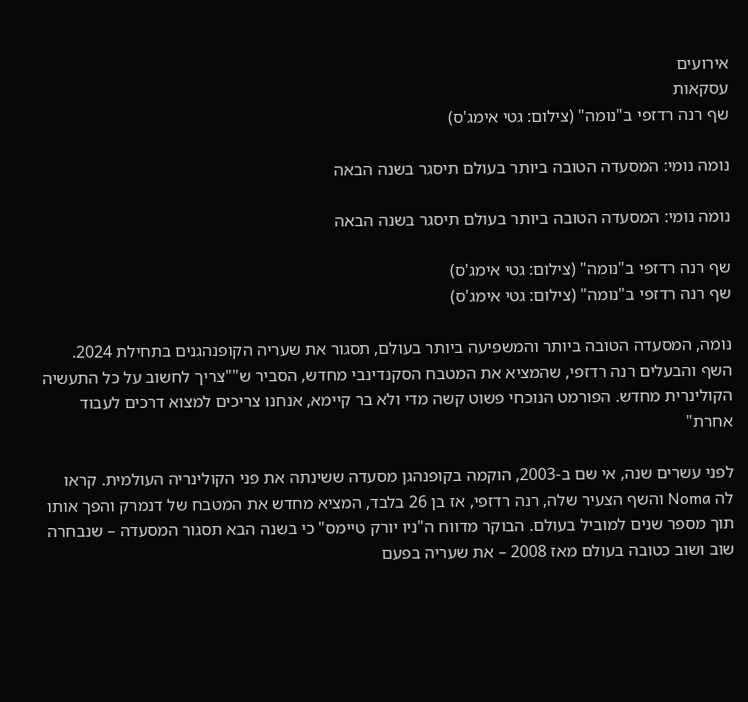אירועים
עסקאות
שף רנה רדזפי ב"נומה" (צילום: גטי אימג'ס)

נומה נומי: המסעדה הטובה ביותר בעולם תיסגר בשנה הבאה

נומה נומי: המסעדה הטובה ביותר בעולם תיסגר בשנה הבאה

שף רנה רדזפי ב"נומה" (צילום: גטי אימג'ס)
שף רנה רדזפי ב"נומה" (צילום: גטי אימג'ס)

נומה, המסעדה הטובה ביותר והמשפיעה ביותר בעולם, תסגור את שעריה הקופנהגנים בתחילת 2024. השף והבעלים רנה רדזפי, שהמציא את המטבח הסקנדינבי מחדש, הסביר ש""צריך לחשוב על כל התעשיה הקולינרית מחדש. הפורמט הנוכחי פשוט קשה מדי ולא בר קיימא, אנחנו צריכים למצוא דרכים לעבוד אחרת"

לפני עשרים שנה, אי שם ב-2003, הוקמה בקופנהגן מסעדה ששינתה את פני הקולינריה העולמית. קראו לה Noma והשף הצעיר שלה, רנה רדזפי, אז בן 26 בלבד, המציא מחדש את המטבח של דנמרק והפך אותו תוך מספר שנים למוביל בעולם. הבוקר מדווח ה"ניו יורק טיימס" כי בשנה הבא תסגור המסעדה – שנבחרה שוב ושוב כטובה בעולם מאז 2008 – את שעריה בפעם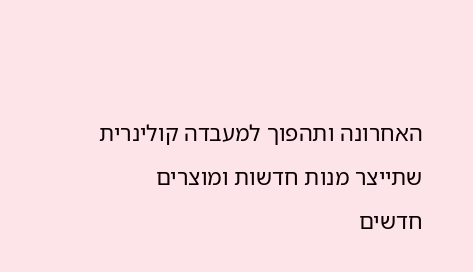האחרונה ותהפוך למעבדה קולינרית שתייצר מנות חדשות ומוצרים חדשים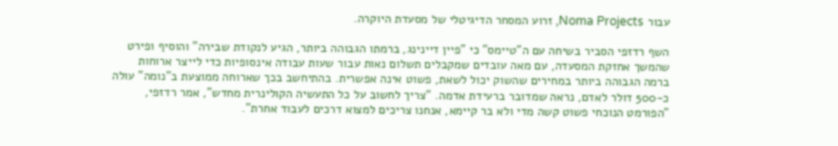עבור Noma Projects, זרוע המסחר הדיגיטלי של מסעדת היוקרה.

השף רדזפי הסביר בשיחה עם ה"טיימס" כי "פיין דיינינג, ברמתו הגבוהה ביותר, הגיע לנקודת שבירה" והוסיף ופירט שהמשך אחזקת המסעדה, עם מאה עובדים שמקבלים תשלום נאות עבור שעות עבודה אינסופיות כדי לייצר ארוחות ברמה הגבוהה ביותר במחירים שהשוק יכול לשאת, פשוט אינה אפשרית. בהתיחשב בכך שארוחה ממוצעת ב"נומה" עולה כ-500 דולר לאדם, נראה שמדובר ברעידת אדמה. "צריך לחשוב על כל התעשיה הקולינרית מחדש", אמר רדזפי, "הפורמט הנוכחי פשוט קשה מדי ולא בר קיימא, אנחנו צריכים למצוא דרכים לעבוד אחרת".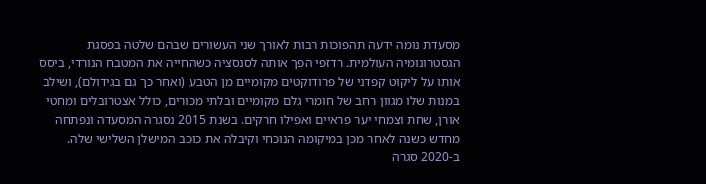מסעדת נומה ידעה תהפוכות רבות לאורך שני העשורים שבהם שלטה בפסגת הגסטרונומיה העולמית. רדזפי הפך אותה לסנסציה כשהחייה את המטבח הנורדי, ביסס אותו על ליקוט קפדני של פרודוקטים מקומיים מן הטבע (ואחר כך גם בגידולם), ושילב במנות שלו מגוון רחב של חומרי גלם מקומיים ובלתי מכורים, כולל אצטרובלים ומחטי אורן, שחת וצמחי יער פראיים ואפילו חרקים. בשנת 2015 נסגרה המסעדה ונפתחה מחדש כשנה לאחר מכן במיקומה הנוכחי וקיבלה את כוכב המישלן השלישי שלה. ב-2020 סגרה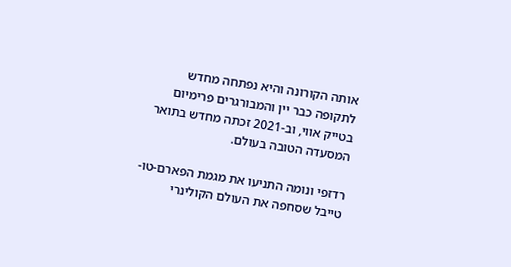אותה הקורונה והיא נפתחה מחדש לתקופה כבר יין והמבורגרים פרימיום בטייק אווי, וב-2021 זכתה מחדש בתואר המסעדה הטובה בעולם.

רדזפי ונומה התניעו את מגמת הפארם-טו-טייבל שסחפה את העולם הקולינרי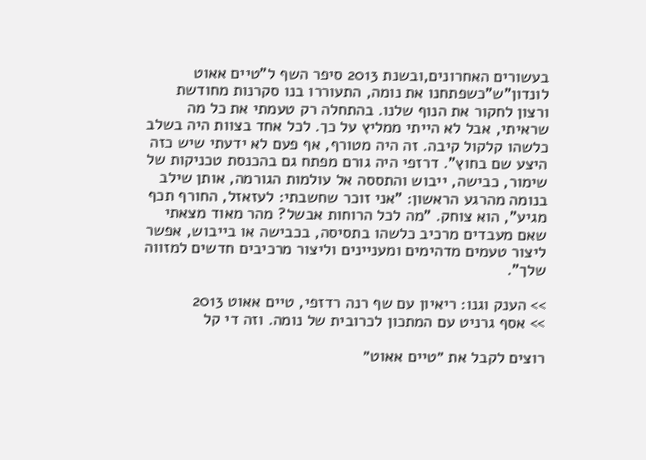בעשורים האחרונים,ובשנת 2013 סיפר השף ל"טיים אאוט לונדון"ש"כשפתחנו את נומה, התעוררו בנו סקרנות מחודשת ורצון לחקור את הנוף שלנו. בהתחלה רק טעמתי את כל מה שראיתי, אבל לא הייתי ממליץ על כך. לכל אחד בצוות היה בשלב כלשהו קלקול קיבה. זה היה מטורף, אף פעם לא ידעתי שיש כזה היצע שם בחוץ". דרזפי היה גורם מפתח גם בהכנסת טכניקות של שימור, כבישה, ייבוש והתססה אל עולמות הגורמה, אותן שילב בנומה מהרגע הראשון: "אני זוכר שחשבתי: לעזאזל, החורף תכף מגיע", הוא צוחק. "מה לכל הרוחות אבשל? מהר מאוד מצאתי שאם מעבדים מרכיב כלשהו בתסיסה, בכבישה או בייבוש, אפשר ליצור טעמים מדהימים ומעניינים וליצור מרכיבים חדשים למזווה שלך".

>> הענק וגנו: ריאיון עם שף רנה רדזפי, טיים אאוט 2013
>> אסף גרניט עם המתכון לכרובית של נומה. וזה די קל

רוצים לקבל את ״טיים אאוט״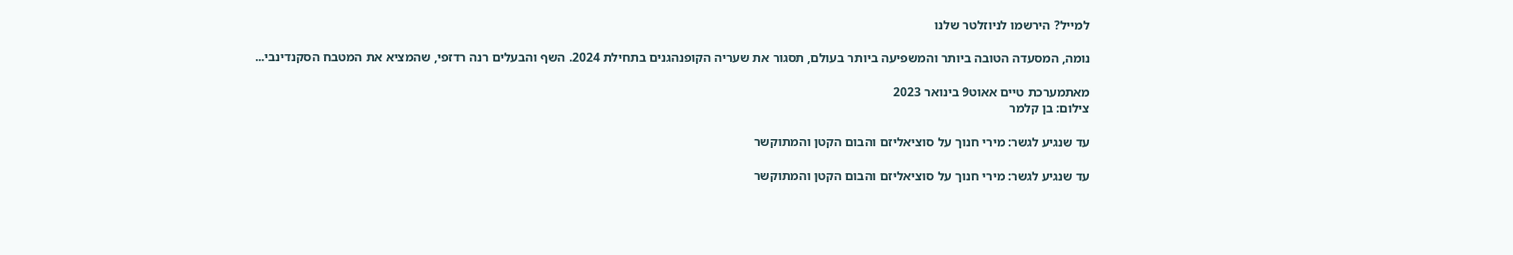למייל? הירשמו לניוזלטר שלנו

נומה, המסעדה הטובה ביותר והמשפיעה ביותר בעולם, תסגור את שעריה הקופנהגנים בתחילת 2024. השף והבעלים רנה רדזפי, שהמציא את המטבח הסקנדינבי...

מאתמערכת טיים אאוט9 בינואר 2023
צילום: בן קלמר

עד שנגיע לגשר: מירי חנוך על סוציאליזם והבום הקטן והמתוקשר

עד שנגיע לגשר: מירי חנוך על סוציאליזם והבום הקטן והמתוקשר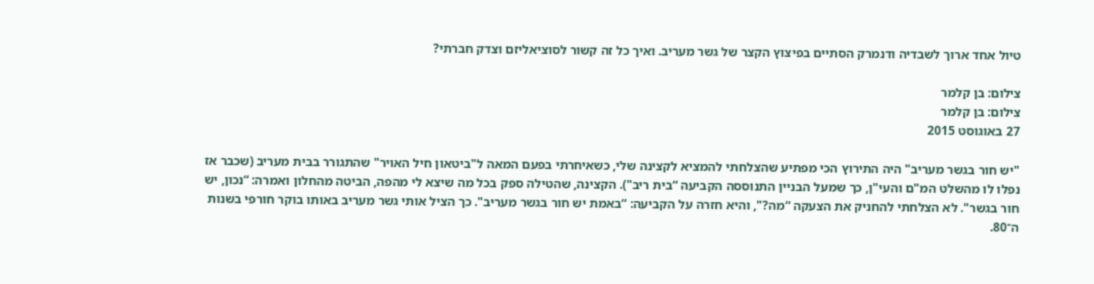טיול אחד ארוך לשבדיה ודנמרק הסתיים בפיצוץ הקצר של גשר מעריב. ואיך כל זה קשור לסוציאליזם וצדק חברתי?

צילום: בן קלמר
צילום: בן קלמר
27 באוגוסט 2015

"יש חור בגשר מעריב" היה התירוץ הכי מפתיע שהצלחתי להמציא לקצינה שלי, כשאיחרתי בפעם המאה ל"ביטאון חיל האויר" שהתגורר בבית מעריב (שכבר אז נפלו לו מהשלט המ"ם והעי"ן, כך שמעל הבניין התנוססה הקביעה “בית ריב"). הקצינה, שהטילה ספק בכל מה שיצא לי מהפה, הביטה מהחלון ואמרה: “נכון, יש חור בגשר". לא הצלחתי להחניק את הצעקה “מה?", והיא חזרה על הקביעה: “באמת יש חור בגשר מעריב". כך הציל אותי גשר מעריב באותו בוקר חורפי בשנות ה־80.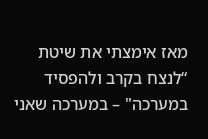מאז אימצתי את שיטת “לנצח בקרב ולהפסיד במערכה" – במערכה שאני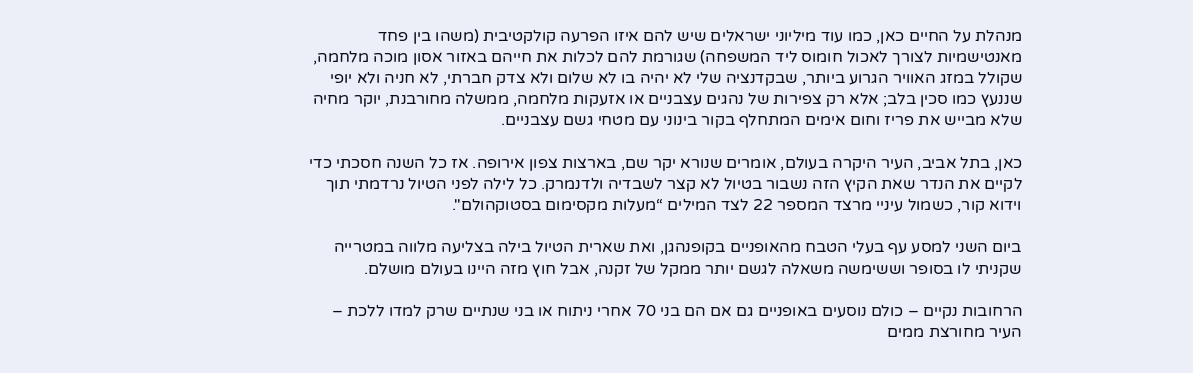מנהלת על החיים כאן, כמו עוד מיליוני ישראלים שיש להם איזו הפרעה קולקטיבית (משהו בין פחד מאנטישמיות לצורך לאכול חומוס ליד המשפחה) שגורמת להם לכלות את חייהם באזור אסון מוכה מלחמה, שקולל במזג האוויר הגרוע ביותר, שבקדנציה שלי לא יהיה בו לא שלום ולא צדק חברתי, לא חניה ולא יופי שננעץ כמו סכין בלב; אלא רק צפירות של נהגים עצבניים או אזעקות מלחמה, ממשלה מחורבנת, יוקר מחיה שלא מבייש את פריז וחום אימים המתחלף בקור בינוני עם מטחי גשם עצבניים.

כאן, בתל אביב, העיר היקרה בעולם, אומרים שנורא יקר שם, בארצות צפון אירופה. אז כל השנה חסכתי כדי לקיים את הנדר שאת הקיץ הזה נשבור בטיול לא קצר לשבדיה ולדנמרק. כל לילה לפני הטיול נרדמתי תוך וידוא קור, כשמול עיניי מרצד המספר 22 לצד המילים “מעלות מקסימום בסטוקהולם".

ביום השני למסע עף בעלי הטבח מהאופניים בקופנהגן, ואת שארית הטיול בילה בצליעה מלווה במטרייה שקניתי לו בסופר וששימשה משאלה לגשם יותר ממקל של זקנה, אבל חוץ מזה היינו בעולם מושלם.

הרחובות נקיים – כולם נוסעים באופניים גם אם הם בני 70 אחרי ניתוח או בני שנתיים שרק למדו ללכת – העיר מחורצת ממים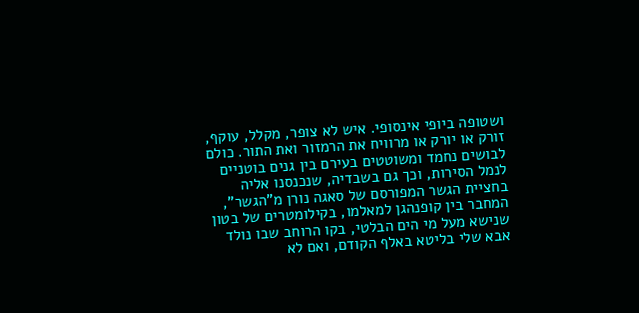ושטופה ביופי אינסופי. איש לא צופר, מקלל, עוקף, זורק או יורק או מרוויח את הרמזור ואת התור. כולם לבושים נחמד ומשוטטים בעירם בין גנים בוטניים לנמל הסירות, וכך גם בשבדיה, שנכנסנו אליה בחציית הגשר המפורסם של סאגה נורן מ"הגשר", המחבר בין קופנהגן למאלמו, בקילומטרים של בטון שנישא מעל מי הים הבלטי, בקו הרוחב שבו נולד אבא שלי בליטא באלף הקודם, ואם לא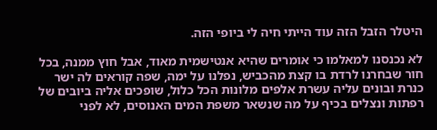היטלר הזבל הזה עוד הייתי חיה לי ביופי הזה.

לא נכנסנו למאלמו כי אומרים שהיא אנטישמית מאוד, אבל חוץ ממנה, בכל חור שבחרנו לרדת בו קצת מהכביש, נפלנו על ימה, שפה קוראים לה ישר כנרת ובונים עליה עשרת אלפים מלונות הכל כלול, שופכים אליה ביובים של רפתות ונצלים בכיף על מה שנשאר משפת המים האנוסים, לא לפני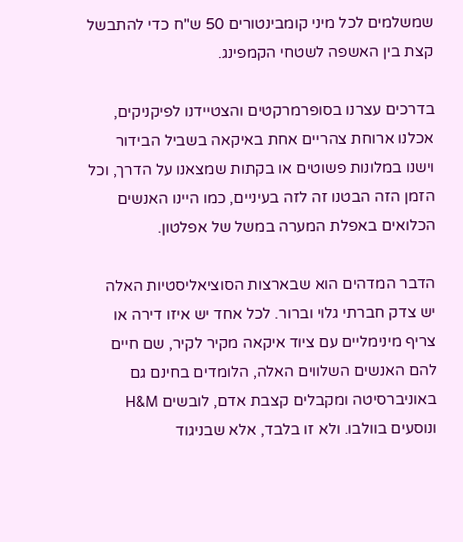שמשלמים לכל מיני קומבינטורים 50 ש"ח כדי להתבשל קצת בין האשפה לשטחי הקמפינג.

בדרכים עצרנו בסופרמרקטים והצטיידנו לפיקניקים, אכלנו ארוחת צהריים אחת באיקאה בשביל הבידור וישנו במלונות פשוטים או בקתות שמצאנו על הדרך, וכל הזמן הזה הבטנו זה לזה בעיניים, כמו היינו האנשים הכלואים באפלת המערה במשל של אפלטון.

הדבר המדהים הוא שבארצות הסוציאליסטיות האלה יש צדק חברתי גלוי וברור. לכל אחד יש איזו דירה או צריף מינימליים עם ציוד איקאה מקיר לקיר, שם חיים להם האנשים השלווים האלה, הלומדים בחינם גם באוניברסיטה ומקבלים קצבת אדם, לובשים H&M ונוסעים בוולבו. ולא זו בלבד, אלא שבניגוד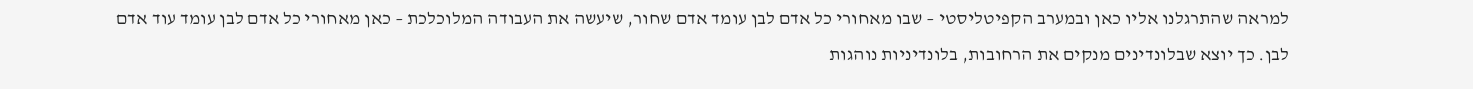למראה שהתרגלנו אליו כאן ובמערב הקפיטליסטי – שבו מאחורי כל אדם לבן עומד אדם שחור, שיעשה את העבודה המלוכלכת – כאן מאחורי כל אדם לבן עומד עוד אדם לבן. כך יוצא שבלונדינים מנקים את הרחובות, בלונדיניות נוהגות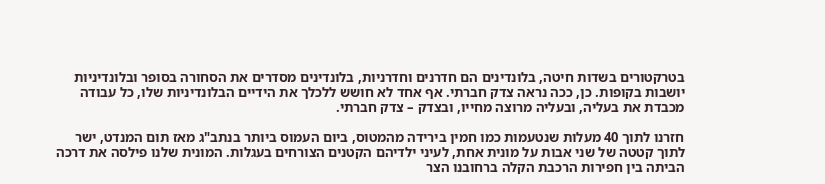בטרקטורים בשדות חיטה, בלונדינים הם חדרנים וחדרניות, בלונדינים מסדרים את הסחורה בסופר ובלונדיניות יושבות בקופות. כן, ככה נראה צדק חברתי. אף אחד לא חושש ללכלך את הידיים הבלונדיניות שלו, כל עבודה מכבדת את בעליה, ובעליה מרוצה מחייו, ובצדק – צדק חברתי.

חזרנו לתוך 40 מעלות שנטעמות כמו חמין בירידה מהמטוס, ביום העמוס ביותר בנתב"ג מאז תום המנדט, ישר לתוך קטטה של שני אבות על מונית אחת, לעיני ילדיהם הקטנים הצורחים בעגלות. המונית שלנו פילסה את דרכה הביתה בין חפירות הרכבת הקלה ברחובנו הצר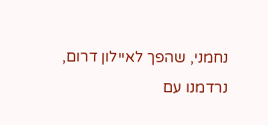נחמני, שהפך לאיילון דרום, נרדמנו עם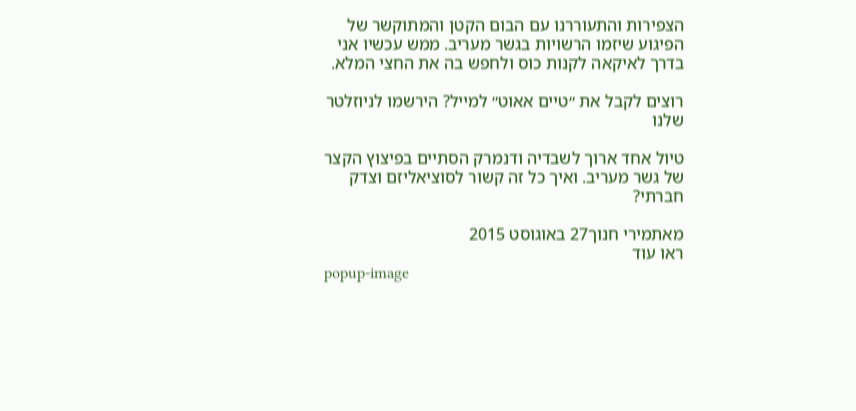הצפירות והתעוררנו עם הבום הקטן והמתוקשר של הפיגוע שיזמו הרשויות בגשר מעריב. ממש עכשיו אני בדרך לאיקאה לקנות כוס ולחפש בה את החצי המלא.

רוצים לקבל את ״טיים אאוט״ למייל? הירשמו לניוזלטר שלנו

טיול אחד ארוך לשבדיה ודנמרק הסתיים בפיצוץ הקצר של גשר מעריב. ואיך כל זה קשור לסוציאליזם וצדק חברתי?

מאתמירי חנוך27 באוגוסט 2015
ראו עוד
popup-image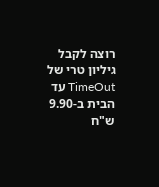רוצה לקבל גיליון טרי של TimeOut עד הבית ב-9.90 ש"ח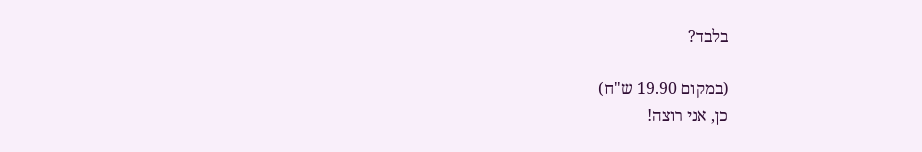בלבד?

(במקום 19.90 ש"ח)
כן, אני רוצה!